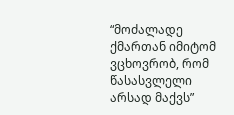“მოძალადე ქმართან იმიტომ ვცხოვრობ, რომ წასასვლელი არსად მაქვს”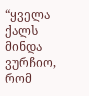“ყველა ქალს მინდა ვურჩიო, რომ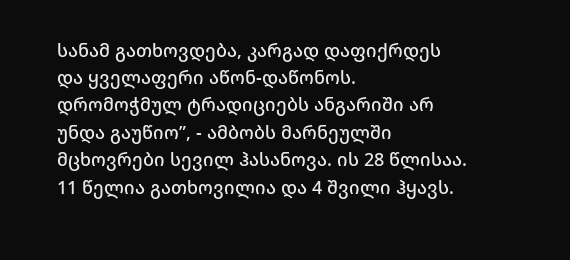სანამ გათხოვდება, კარგად დაფიქრდეს და ყველაფერი აწონ-დაწონოს. დრომოჭმულ ტრადიციებს ანგარიში არ უნდა გაუწიო”, - ამბობს მარნეულში მცხოვრები სევილ ჰასანოვა. ის 28 წლისაა. 11 წელია გათხოვილია და 4 შვილი ჰყავს.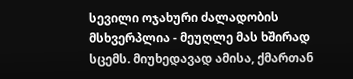სევილი ოჯახური ძალადობის მსხვერპლია - მეუღლე მას ხშირად სცემს. მიუხედავად ამისა, ქმართან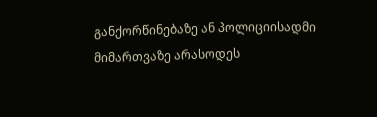განქორწინებაზე ან პოლიციისადმი მიმართვაზე არასოდეს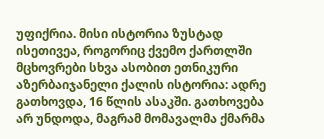უფიქრია. მისი ისტორია ზუსტად ისეთივეა, როგორიც ქვემო ქართლში მცხოვრები სხვა ასობით ეთნიკური აზერბაიჯანელი ქალის ისტორია: ადრე გათხოვდა, 16 წლის ასაკში. გათხოვება არ უნდოდა, მაგრამ მომავალმა ქმარმა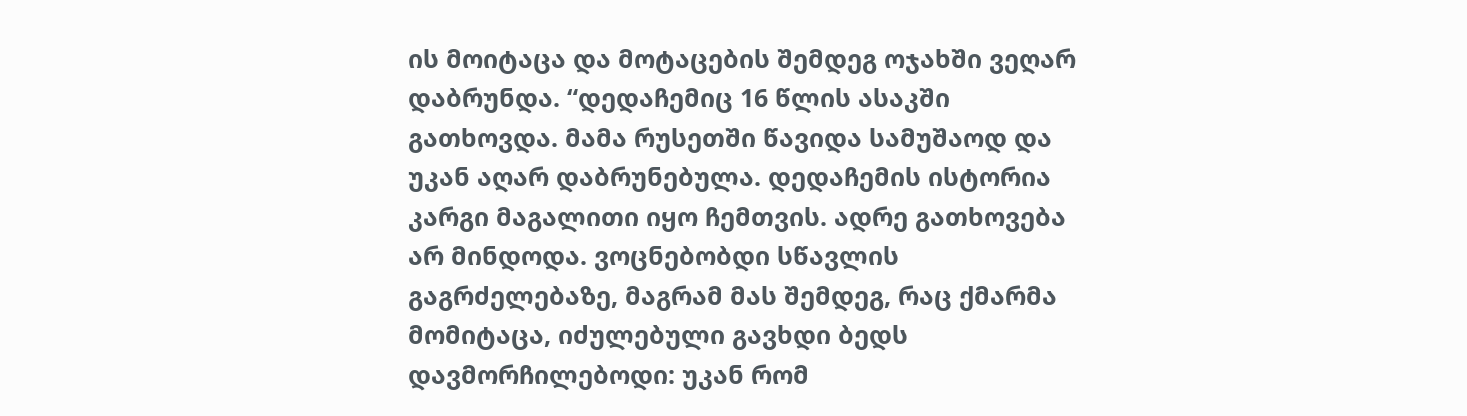ის მოიტაცა და მოტაცების შემდეგ ოჯახში ვეღარ დაბრუნდა. “დედაჩემიც 16 წლის ასაკში გათხოვდა. მამა რუსეთში წავიდა სამუშაოდ და უკან აღარ დაბრუნებულა. დედაჩემის ისტორია კარგი მაგალითი იყო ჩემთვის. ადრე გათხოვება არ მინდოდა. ვოცნებობდი სწავლის გაგრძელებაზე, მაგრამ მას შემდეგ, რაც ქმარმა მომიტაცა, იძულებული გავხდი ბედს დავმორჩილებოდი: უკან რომ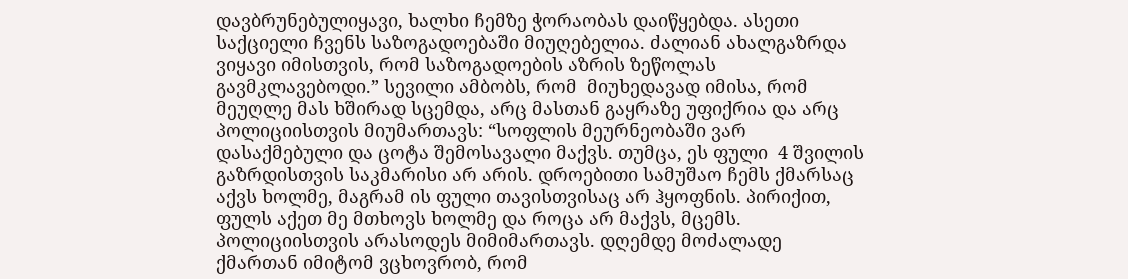დავბრუნებულიყავი, ხალხი ჩემზე ჭორაობას დაიწყებდა. ასეთი საქციელი ჩვენს საზოგადოებაში მიუღებელია. ძალიან ახალგაზრდა ვიყავი იმისთვის, რომ საზოგადოების აზრის ზეწოლას გავმკლავებოდი.” სევილი ამბობს, რომ  მიუხედავად იმისა, რომ მეუღლე მას ხშირად სცემდა, არც მასთან გაყრაზე უფიქრია და არც პოლიციისთვის მიუმართავს: “სოფლის მეურნეობაში ვარ დასაქმებული და ცოტა შემოსავალი მაქვს. თუმცა, ეს ფული  4 შვილის გაზრდისთვის საკმარისი არ არის. დროებითი სამუშაო ჩემს ქმარსაც აქვს ხოლმე, მაგრამ ის ფული თავისთვისაც არ ჰყოფნის. პირიქით, ფულს აქეთ მე მთხოვს ხოლმე და როცა არ მაქვს, მცემს. პოლიციისთვის არასოდეს მიმიმართავს. დღემდე მოძალადე ქმართან იმიტომ ვცხოვრობ, რომ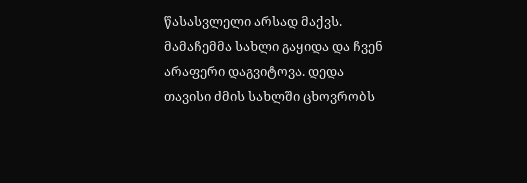წასასვლელი არსად მაქვს. მამაჩემმა სახლი გაყიდა და ჩვენ არაფერი დაგვიტოვა. დედა თავისი ძმის სახლში ცხოვრობს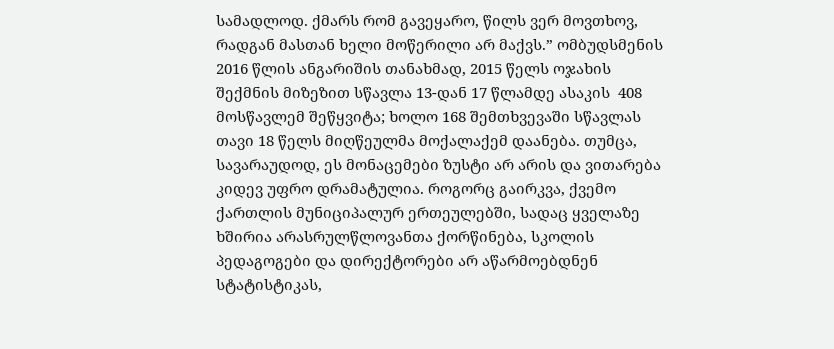სამადლოდ. ქმარს რომ გავეყარო, წილს ვერ მოვთხოვ, რადგან მასთან ხელი მოწერილი არ მაქვს.” ომბუდსმენის 2016 წლის ანგარიშის თანახმად, 2015 წელს ოჯახის შექმნის მიზეზით სწავლა 13-დან 17 წლამდე ასაკის  408 მოსწავლემ შეწყვიტა; ხოლო 168 შემთხვევაში სწავლას თავი 18 წელს მიღწეულმა მოქალაქემ დაანება. თუმცა, სავარაუდოდ, ეს მონაცემები ზუსტი არ არის და ვითარება კიდევ უფრო დრამატულია. როგორც გაირკვა, ქვემო ქართლის მუნიციპალურ ერთეულებში, სადაც ყველაზე ხშირია არასრულწლოვანთა ქორწინება, სკოლის პედაგოგები და დირექტორები არ აწარმოებდნენ სტატისტიკას,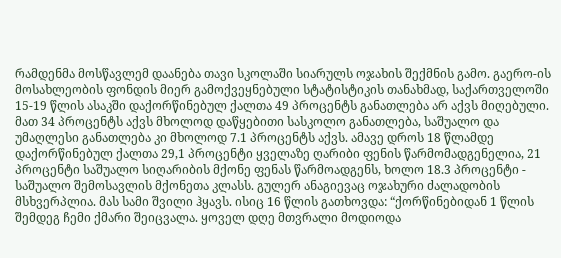რამდენმა მოსწავლემ დაანება თავი სკოლაში სიარულს ოჯახის შექმნის გამო. გაერო-ის მოსახლეობის ფონდის მიერ გამოქვეყნებული სტატისტიკის თანახმად, საქართველოში 15-19 წლის ასაკში დაქორწინებულ ქალთა 49 პროცენტს განათლება არ აქვს მიღებული. მათ 34 პროცენტს აქვს მხოლოდ დაწყებითი სასკოლო განათლება, საშუალო და უმაღლესი განათლება კი მხოლოდ 7.1 პროცენტს აქვს. ამავე დროს 18 წლამდე დაქორწინებულ ქალთა 29,1 პროცენტი ყველაზე ღარიბი ფენის წარმომადგენელია, 21 პროცენტი საშუალო სიღარიბის მქონე ფენას წარმოადგენს, ხოლო 18.3 პროცენტი - საშუალო შემოსავლის მქონეთა კლასს. გულერ ანაგიევაც ოჯახური ძალადობის მსხვერპლია. მას სამი შვილი ჰყავს. ისიც 16 წლის გათხოვდა: “ქორწინებიდან 1 წლის შემდეგ ჩემი ქმარი შეიცვალა. ყოველ დღე მთვრალი მოდიოდა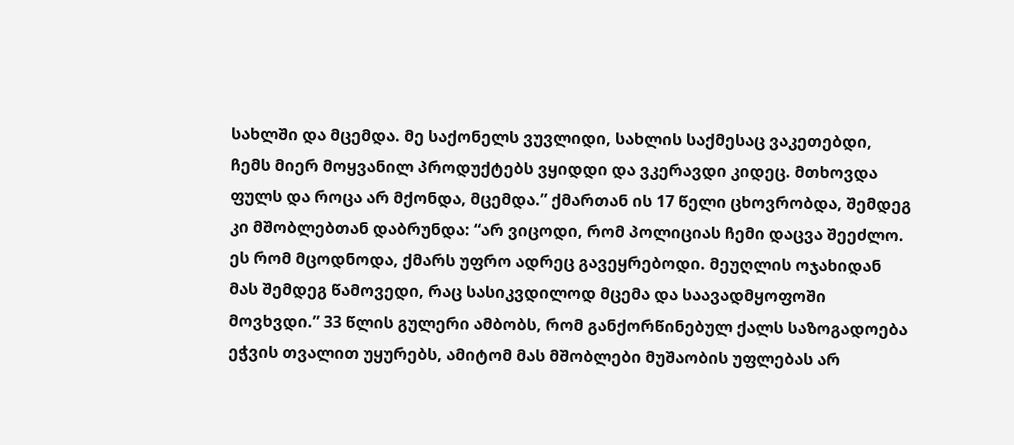სახლში და მცემდა. მე საქონელს ვუვლიდი, სახლის საქმესაც ვაკეთებდი, ჩემს მიერ მოყვანილ პროდუქტებს ვყიდდი და ვკერავდი კიდეც. მთხოვდა ფულს და როცა არ მქონდა, მცემდა.” ქმართან ის 17 წელი ცხოვრობდა, შემდეგ კი მშობლებთან დაბრუნდა: “არ ვიცოდი, რომ პოლიციას ჩემი დაცვა შეეძლო. ეს რომ მცოდნოდა, ქმარს უფრო ადრეც გავეყრებოდი. მეუღლის ოჯახიდან მას შემდეგ წამოვედი, რაც სასიკვდილოდ მცემა და საავადმყოფოში მოვხვდი.” 33 წლის გულერი ამბობს, რომ განქორწინებულ ქალს საზოგადოება ეჭვის თვალით უყურებს, ამიტომ მას მშობლები მუშაობის უფლებას არ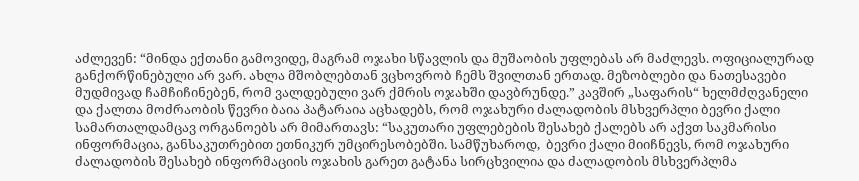აძლევენ: “მინდა ექთანი გამოვიდე, მაგრამ ოჯახი სწავლის და მუშაობის უფლებას არ მაძლევს. ოფიციალურად განქორწინებული არ ვარ. ახლა მშობლებთან ვცხოვრობ ჩემს შვილთან ერთად. მეზობლები და ნათესავები მუდმივად ჩამჩიჩინებენ, რომ ვალდებული ვარ ქმრის ოჯახში დავბრუნდე.” კავშირ „საფარის“ ხელმძღვანელი და ქალთა მოძრაობის წევრი ბაია პატარაია აცხადებს, რომ ოჯახური ძალადობის მსხვერპლი ბევრი ქალი სამართალდამცავ ორგანოებს არ მიმართავს: “საკუთარი უფლებების შესახებ ქალებს არ აქვთ საკმარისი ინფორმაცია, განსაკუთრებით ეთნიკურ უმცირესობებში. სამწუხაროდ,  ბევრი ქალი მიიჩნევს, რომ ოჯახური ძალადობის შესახებ ინფორმაციის ოჯახის გარეთ გატანა სირცხვილია და ძალადობის მსხვერპლმა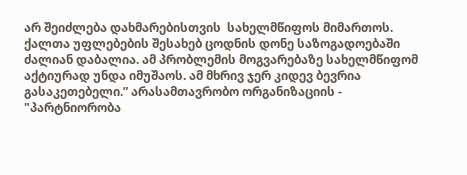არ შეიძლება დახმარებისთვის  სახელმწიფოს მიმართოს. ქალთა უფლებების შესახებ ცოდნის დონე საზოგადოებაში ძალიან დაბალია. ამ პრობლემის მოგვარებაზე სახელმწიფომ აქტიურად უნდა იმუშაოს. ამ მხრივ ჯერ კიდევ ბევრია გასაკეთებელი.” არასამთავრობო ორგანიზაციის -  "პარტნიორობა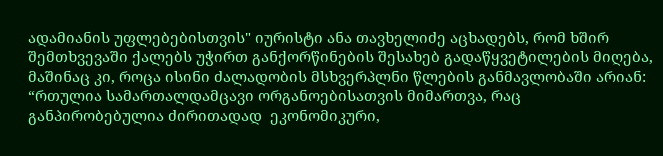ადამიანის უფლებებისთვის" იურისტი ანა თავხელიძე აცხადებს, რომ ხშირ შემთხვევაში ქალებს უჭირთ განქორწინების შესახებ გადაწყვეტილების მიღება, მაშინაც კი, როცა ისინი ძალადობის მსხვერპლნი წლების განმავლობაში არიან: “რთულია სამართალდამცავი ორგანოებისათვის მიმართვა, რაც განპირობებულია ძირითადად  ეკონომიკური,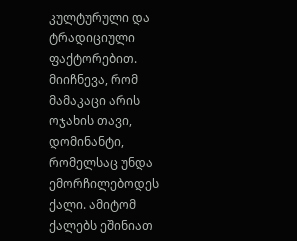კულტურული და ტრადიციული ფაქტორებით. მიიჩნევა, რომ მამაკაცი არის ოჯახის თავი, დომინანტი, რომელსაც უნდა ემორჩილებოდეს ქალი. ამიტომ ქალებს ეშინიათ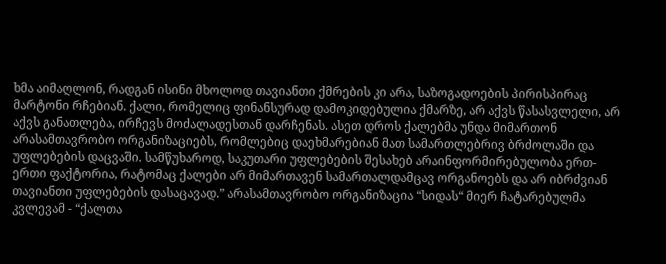ხმა აიმაღლონ, რადგან ისინი მხოლოდ თავიანთი ქმრების კი არა, საზოგადოების პირისპირაც მარტონი რჩებიან. ქალი, რომელიც ფინანსურად დამოკიდებულია ქმარზე, არ აქვს წასასვლელი, არ აქვს განათლება, ირჩევს მოძალადესთან დარჩენას. ასეთ დროს ქალებმა უნდა მიმართონ არასამთავრობო ორგანიზაციებს, რომლებიც დაეხმარებიან მათ სამართლებრივ ბრძოლაში და უფლებების დაცვაში. სამწუხაროდ, საკუთარი უფლებების შესახებ არაინფორმირებულობა ერთ-ერთი ფაქტორია, რატომაც ქალები არ მიმართავენ სამართალდამცავ ორგანოებს და არ იბრძვიან თავიანთი უფლებების დასაცავად.” არასამთავრობო ორგანიზაცია “სიდას“ მიერ ჩატარებულმა კვლევამ - “ქალთა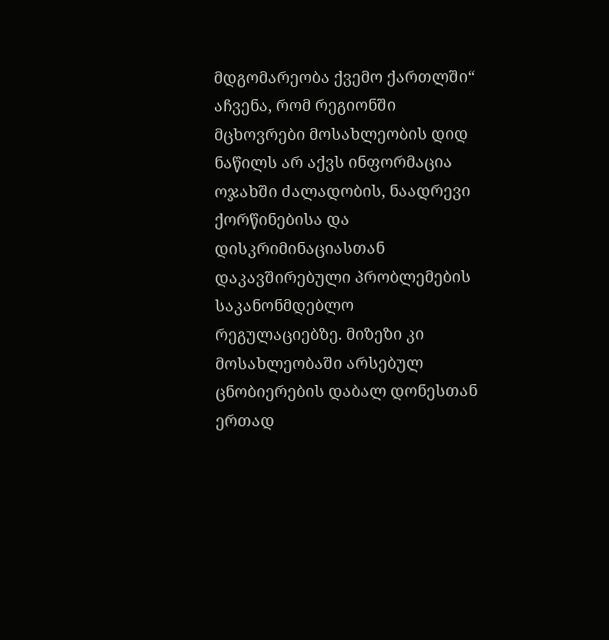მდგომარეობა ქვემო ქართლში“ აჩვენა, რომ რეგიონში მცხოვრები მოსახლეობის დიდ ნაწილს არ აქვს ინფორმაცია ოჯახში ძალადობის, ნაადრევი ქორწინებისა და დისკრიმინაციასთან დაკავშირებული პრობლემების საკანონმდებლო რეგულაციებზე. მიზეზი კი მოსახლეობაში არსებულ ცნობიერების დაბალ დონესთან ერთად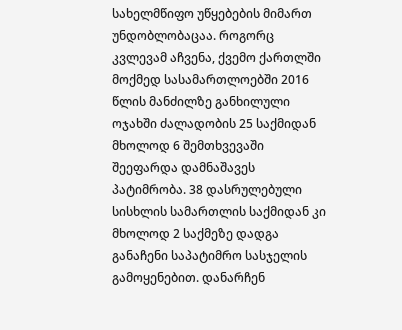სახელმწიფო უწყებების მიმართ უნდობლობაცაა. როგორც კვლევამ აჩვენა, ქვემო ქართლში მოქმედ სასამართლოებში 2016 წლის მანძილზე განხილული ოჯახში ძალადობის 25 საქმიდან მხოლოდ 6 შემთხვევაში შეეფარდა დამნაშავეს პატიმრობა. 38 დასრულებული სისხლის სამართლის საქმიდან კი მხოლოდ 2 საქმეზე დადგა განაჩენი საპატიმრო სასჯელის გამოყენებით. დანარჩენ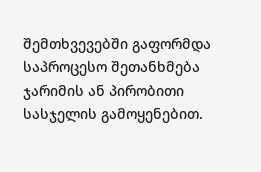შემთხვევებში გაფორმდა საპროცესო შეთანხმება ჯარიმის ან პირობითი სასჯელის გამოყენებით.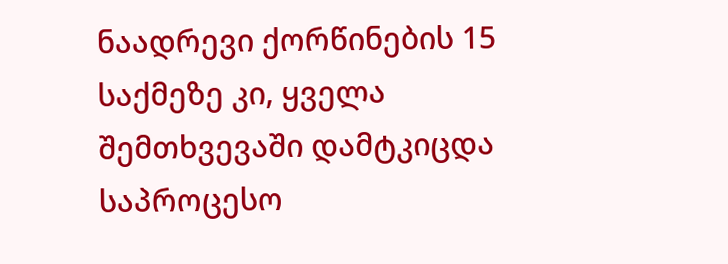ნაადრევი ქორწინების 15 საქმეზე კი, ყველა შემთხვევაში დამტკიცდა საპროცესო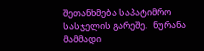შეთანხმება საპატიმრო სასჯელის გარეშე.   ნურანა მამმადი